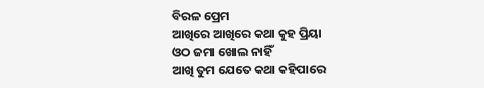ବିରଳ ପ୍ରେମ
ଆଖିରେ ଆଖିରେ କଥା କୁହ ପ୍ରିୟା
ଓଠ ଜମା ଖୋଲ ନାହିଁ
ଆଖି ତୁମ ଯେତେ କଥା କହିପାରେ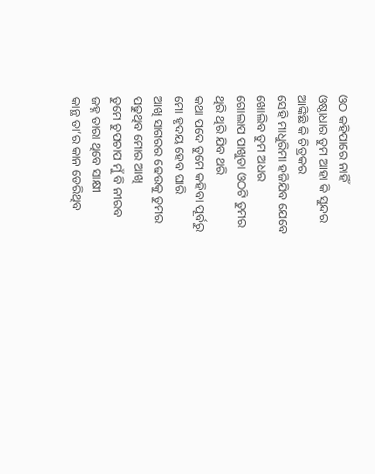ଓଠ କହିପାରେ ନାହିଁ
ଓଷ୍ଠାଧାର ତୁମ ଆହା କି ସୁନ୍ଦର
ଆଙ୍କିଛି କି ଚିତ୍ରକର
ସେହି ମାଧୁରିମା ହଜିଯିବ ଯେବେ
ଖୋଲିବ ତୁମ ଅଧର
ଗୋଲାପ ପାଖୁଡା ଓଠଟି ତୁମର
ଥିରି ଥିରି ଯିବ ଥରି
କଥା ପଦେ ତୁମେ କହିବା ପୂର୍ବରୁ
ମୋ ହୃଦୟ ହେବ ଘାରି
ଆଖି ସାଗରର ଢେଉକୁ ତୁମର
ପଢୁଥିବ ମୋର ଆଖି
ତୁମେ ଚୁପଚାପ ମୁଁ ବି ନୀରବ
ଜହ୍ନ ତାରା ଥିବେ ସାକ୍ଷୀ
କାନ୍ଥ ତା’ର କାନ ଡେରିଥିବ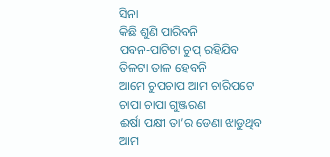ସିନା
କିଛି ଶୁଣି ପାରିବନି
ପବନ-ପାଟିଟା ଚୁପ୍ ରହିଯିବ
ତିଳଟା ତାଳ ହେବନି
ଆମେ ଚୁପଚାପ ଆମ ଚାରିପଟେ
ଚାପା ଚାପା ଗୁଞ୍ଜରଣ
ଈର୍ଷା ପକ୍ଷୀ ତା’ର ଡେଣା ଝାଡୁଥିବ
ଆମ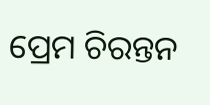ପ୍ରେମ ଚିରନ୍ତନ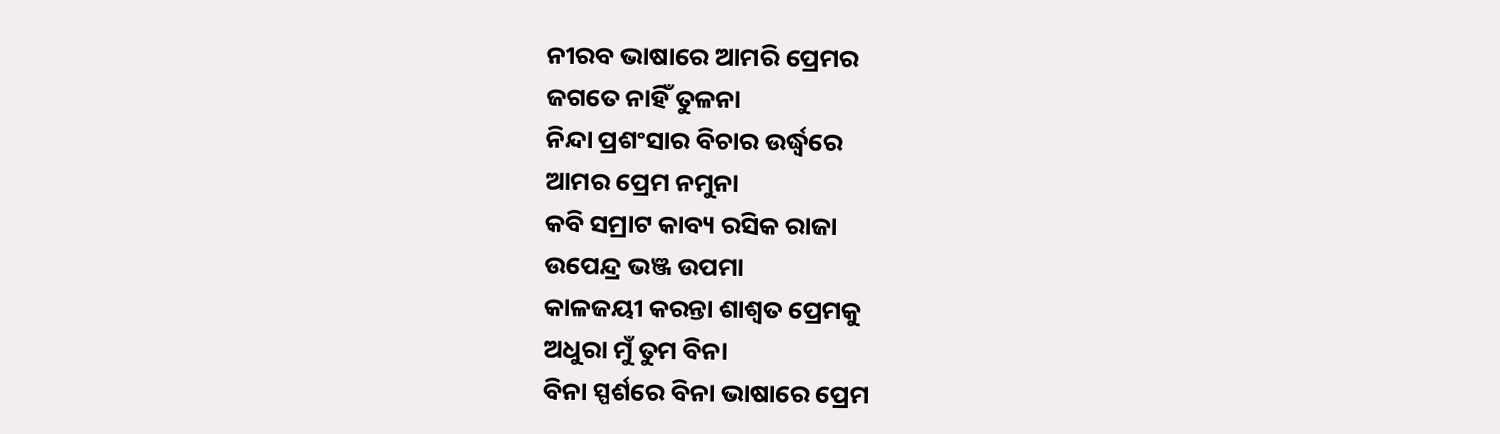ନୀରବ ଭାଷାରେ ଆମରି ପ୍ରେମର
ଜଗତେ ନାହିଁ ତୁଳନା
ନିନ୍ଦା ପ୍ରଶଂସାର ବିଚାର ଉର୍ଦ୍ଧ୍ବରେ
ଆମର ପ୍ରେମ ନମୁନା
କବି ସମ୍ରାଟ କାବ୍ୟ ରସିକ ରାଜା
ଉପେନ୍ଦ୍ର ଭଞ୍ଜ ଉପମା
କାଳଜୟୀ କରନ୍ତା ଶାଶ୍ୱତ ପ୍ରେମକୁ
ଅଧୁରା ମୁଁ ତୁମ ବିନା
ବିନା ସ୍ପର୍ଶରେ ବିନା ଭାଷାରେ ପ୍ରେମ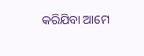କରିଯିବା ଆମେ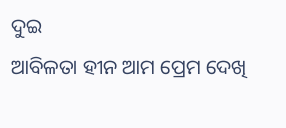ଦୁଇ
ଆବିଳତା ହୀନ ଆମ ପ୍ରେମ ଦେଖି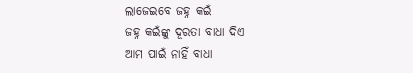ଲାଜେଇବେ ଜହ୍ନ କଇଁ
ଜହ୍ନ କଇଁଙ୍କୁ ଦୂରତା ବାଧା ଦିଏ
ଆମ ପାଇଁ ନାହିଁ ବାଧା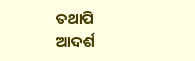ତଥାପି ଆଦର୍ଶ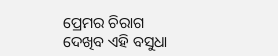ପ୍ରେମର ଚିରାଗ
ଦେଖିବ ଏହି ବସୁଧା